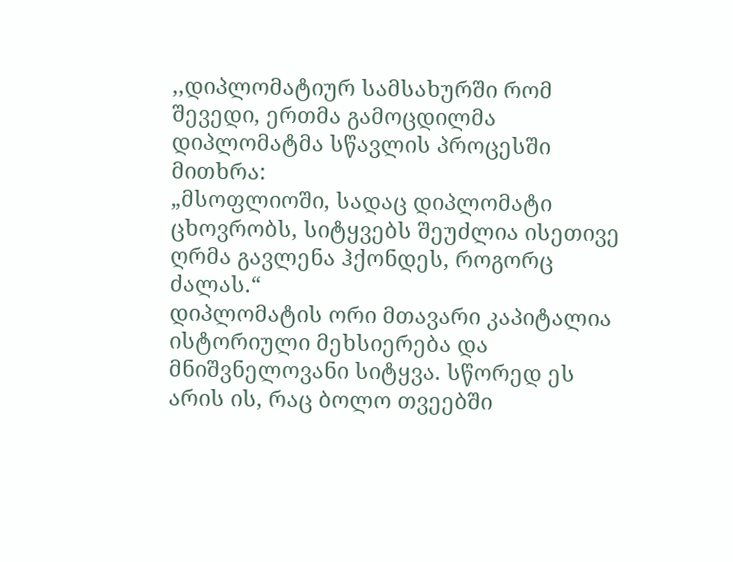,,დიპლომატიურ სამსახურში რომ შევედი, ერთმა გამოცდილმა დიპლომატმა სწავლის პროცესში მითხრა:
„მსოფლიოში, სადაც დიპლომატი ცხოვრობს, სიტყვებს შეუძლია ისეთივე ღრმა გავლენა ჰქონდეს, როგორც ძალას.“
დიპლომატის ორი მთავარი კაპიტალია ისტორიული მეხსიერება და მნიშვნელოვანი სიტყვა. სწორედ ეს არის ის, რაც ბოლო თვეებში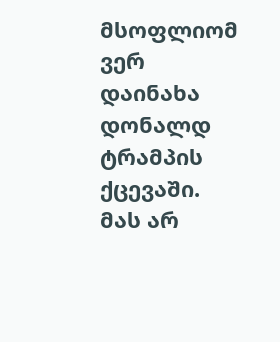მსოფლიომ ვერ დაინახა დონალდ ტრამპის ქცევაში. მას არ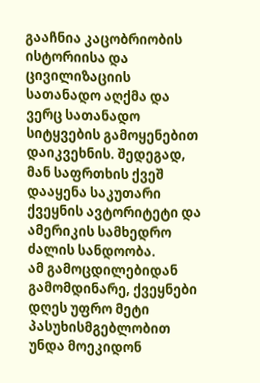გააჩნია კაცობრიობის ისტორიისა და ცივილიზაციის სათანადო აღქმა და ვერც სათანადო სიტყვების გამოყენებით დაიკვეხნის. შედეგად, მან საფრთხის ქვეშ დააყენა საკუთარი ქვეყნის ავტორიტეტი და ამერიკის სამხედრო ძალის სანდოობა.
ამ გამოცდილებიდან გამომდინარე, ქვეყნები დღეს უფრო მეტი პასუხისმგებლობით უნდა მოეკიდონ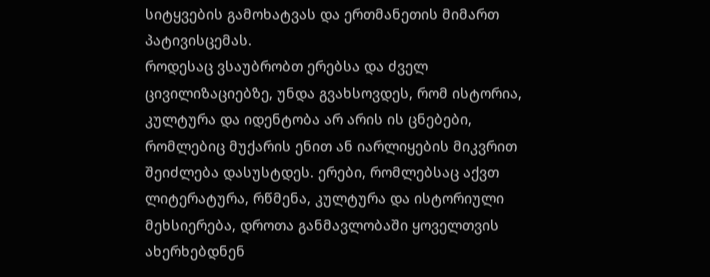სიტყვების გამოხატვას და ერთმანეთის მიმართ პატივისცემას.
როდესაც ვსაუბრობთ ერებსა და ძველ ცივილიზაციებზე, უნდა გვახსოვდეს, რომ ისტორია, კულტურა და იდენტობა არ არის ის ცნებები, რომლებიც მუქარის ენით ან იარლიყების მიკვრით შეიძლება დასუსტდეს. ერები, რომლებსაც აქვთ ლიტერატურა, რწმენა, კულტურა და ისტორიული მეხსიერება, დროთა განმავლობაში ყოველთვის ახერხებდნენ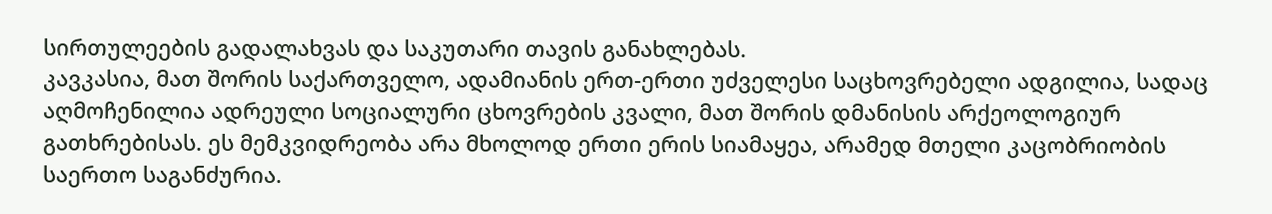სირთულეების გადალახვას და საკუთარი თავის განახლებას.
კავკასია, მათ შორის საქართველო, ადამიანის ერთ-ერთი უძველესი საცხოვრებელი ადგილია, სადაც აღმოჩენილია ადრეული სოციალური ცხოვრების კვალი, მათ შორის დმანისის არქეოლოგიურ გათხრებისას. ეს მემკვიდრეობა არა მხოლოდ ერთი ერის სიამაყეა, არამედ მთელი კაცობრიობის საერთო საგანძურია.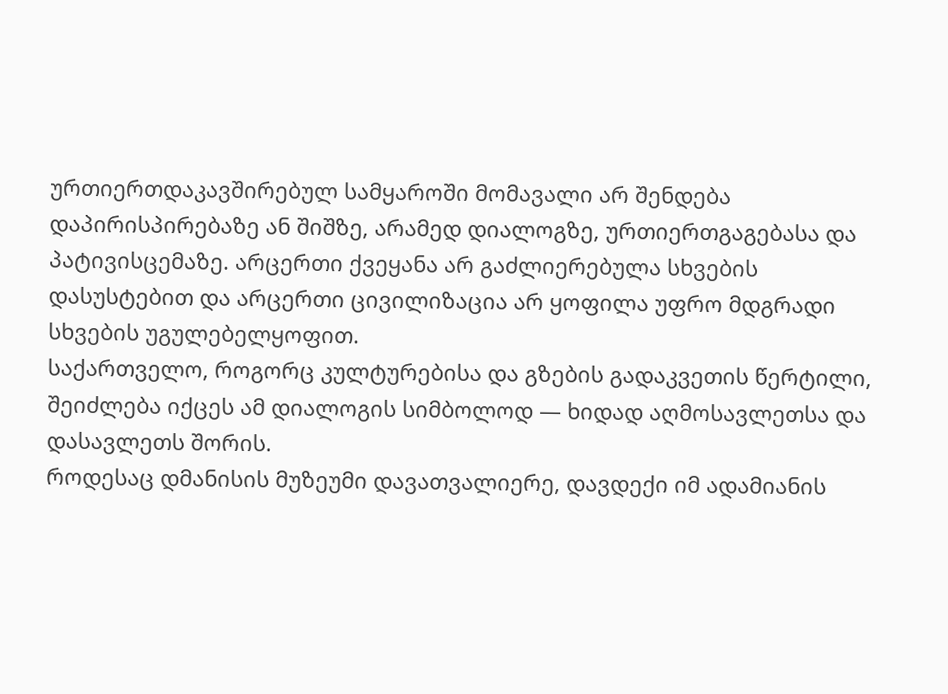ურთიერთდაკავშირებულ სამყაროში მომავალი არ შენდება დაპირისპირებაზე ან შიშზე, არამედ დიალოგზე, ურთიერთგაგებასა და პატივისცემაზე. არცერთი ქვეყანა არ გაძლიერებულა სხვების დასუსტებით და არცერთი ცივილიზაცია არ ყოფილა უფრო მდგრადი სხვების უგულებელყოფით.
საქართველო, როგორც კულტურებისა და გზების გადაკვეთის წერტილი, შეიძლება იქცეს ამ დიალოგის სიმბოლოდ — ხიდად აღმოსავლეთსა და დასავლეთს შორის.
როდესაც დმანისის მუზეუმი დავათვალიერე, დავდექი იმ ადამიანის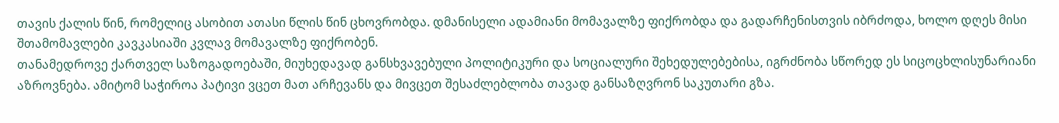თავის ქალის წინ, რომელიც ასობით ათასი წლის წინ ცხოვრობდა. დმანისელი ადამიანი მომავალზე ფიქრობდა და გადარჩენისთვის იბრძოდა, ხოლო დღეს მისი შთამომავლები კავკასიაში კვლავ მომავალზე ფიქრობენ.
თანამედროვე ქართველ საზოგადოებაში, მიუხედავად განსხვავებული პოლიტიკური და სოციალური შეხედულებებისა, იგრძნობა სწორედ ეს სიცოცხლისუნარიანი აზროვნება. ამიტომ საჭიროა პატივი ვცეთ მათ არჩევანს და მივცეთ შესაძლებლობა თავად განსაზღვრონ საკუთარი გზა.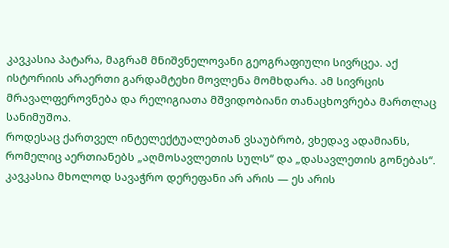კავკასია პატარა, მაგრამ მნიშვნელოვანი გეოგრაფიული სივრცეა. აქ ისტორიის არაერთი გარდამტეხი მოვლენა მომხდარა. ამ სივრცის მრავალფეროვნება და რელიგიათა მშვიდობიანი თანაცხოვრება მართლაც სანიმუშოა.
როდესაც ქართველ ინტელექტუალებთან ვსაუბრობ, ვხედავ ადამიანს, რომელიც აერთიანებს „აღმოსავლეთის სულს“ და „დასავლეთის გონებას“.
კავკასია მხოლოდ სავაჭრო დერეფანი არ არის — ეს არის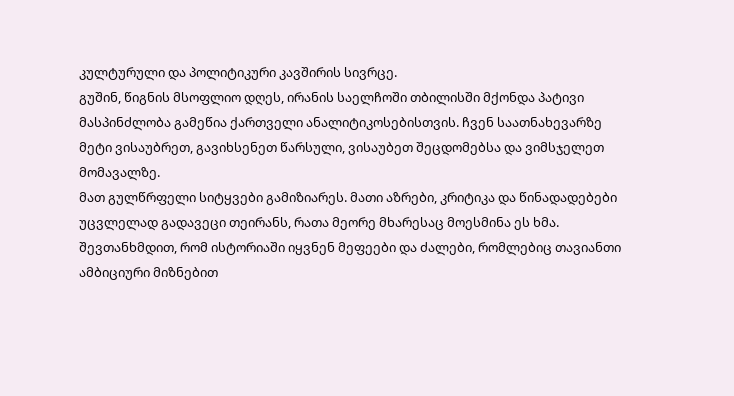კულტურული და პოლიტიკური კავშირის სივრცე.
გუშინ, წიგნის მსოფლიო დღეს, ირანის საელჩოში თბილისში მქონდა პატივი მასპინძლობა გამეწია ქართველი ანალიტიკოსებისთვის. ჩვენ საათნახევარზე მეტი ვისაუბრეთ, გავიხსენეთ წარსული, ვისაუბეთ შეცდომებსა და ვიმსჯელეთ მომავალზე.
მათ გულწრფელი სიტყვები გამიზიარეს. მათი აზრები, კრიტიკა და წინადადებები უცვლელად გადავეცი თეირანს, რათა მეორე მხარესაც მოესმინა ეს ხმა. შევთანხმდით, რომ ისტორიაში იყვნენ მეფეები და ძალები, რომლებიც თავიანთი ამბიციური მიზნებით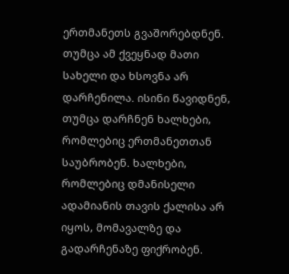ერთმანეთს გვაშორებდნენ. თუმცა ამ ქვეყნად მათი სახელი და ხსოვნა არ დარჩენილა. ისინი წავიდნენ, თუმცა დარჩნენ ხალხები, რომლებიც ერთმანეთთან საუბრობენ. ხალხები, რომლებიც დმანისელი ადამიანის თავის ქალისა არ იყოს, მომავალზე და გადარჩენაზე ფიქრობენ.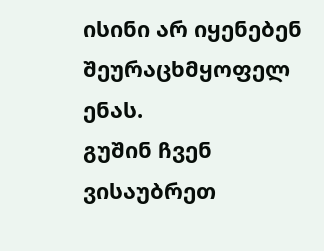ისინი არ იყენებენ შეურაცხმყოფელ ენას.
გუშინ ჩვენ ვისაუბრეთ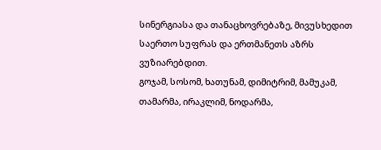სინერგიასა და თანაცხოვრებაზე, მივუსხედით საერთო სუფრას და ერთმანეთს აზრს ვუზიარებდით.
გოჯამ, სოსომ, ხათუნამ, დიმიტრიმ, მამუკამ, თამარმა, ირაკლიმ, ნოდარმა,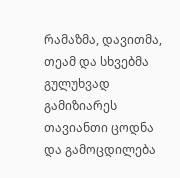რამაზმა, დავითმა, თეამ და სხვებმა გულუხვად გამიზიარეს თავიანთი ცოდნა და გამოცდილება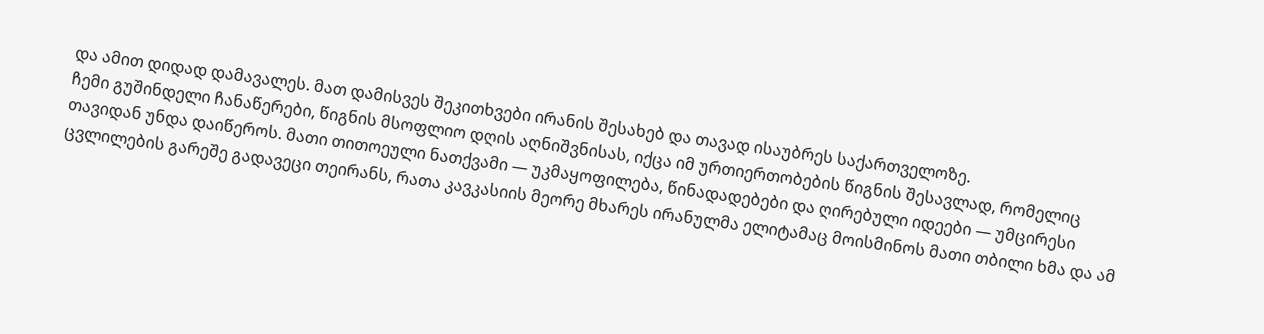და ამით დიდად დამავალეს. მათ დამისვეს შეკითხვები ირანის შესახებ და თავად ისაუბრეს საქართველოზე.
ჩემი გუშინდელი ჩანაწერები, წიგნის მსოფლიო დღის აღნიშვნისას, იქცა იმ ურთიერთობების წიგნის შესავლად, რომელიც თავიდან უნდა დაიწეროს. მათი თითოეული ნათქვამი — უკმაყოფილება, წინადადებები და ღირებული იდეები — უმცირესი ცვლილების გარეშე გადავეცი თეირანს, რათა კავკასიის მეორე მხარეს ირანულმა ელიტამაც მოისმინოს მათი თბილი ხმა და ამ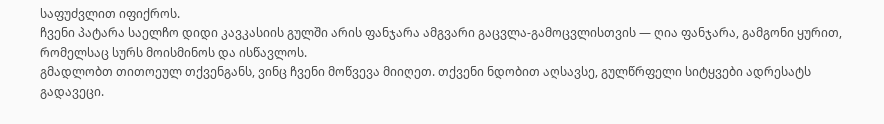საფუძვლით იფიქროს.
ჩვენი პატარა საელჩო დიდი კავკასიის გულში არის ფანჯარა ამგვარი გაცვლა-გამოცვლისთვის — ღია ფანჯარა, გამგონი ყურით, რომელსაც სურს მოისმინოს და ისწავლოს.
გმადლობთ თითოეულ თქვენგანს, ვინც ჩვენი მოწვევა მიიღეთ. თქვენი ნდობით აღსავსე, გულწრფელი სიტყვები ადრესატს გადავეცი.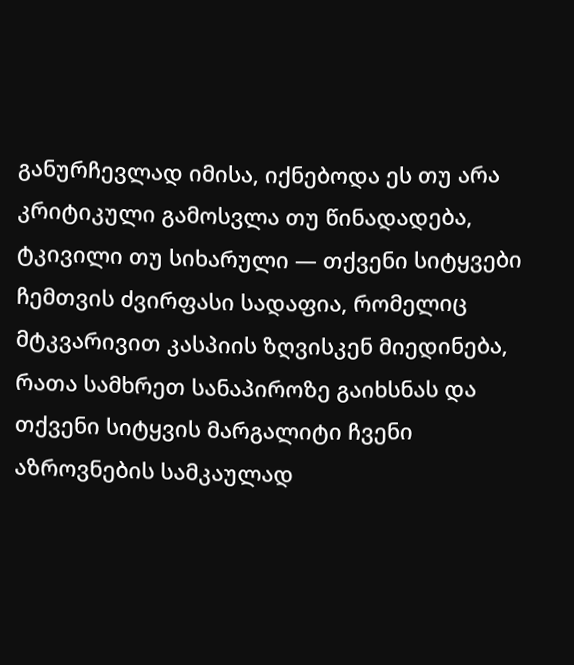განურჩევლად იმისა, იქნებოდა ეს თუ არა კრიტიკული გამოსვლა თუ წინადადება, ტკივილი თუ სიხარული — თქვენი სიტყვები ჩემთვის ძვირფასი სადაფია, რომელიც მტკვარივით კასპიის ზღვისკენ მიედინება, რათა სამხრეთ სანაპიროზე გაიხსნას და თქვენი სიტყვის მარგალიტი ჩვენი აზროვნების სამკაულად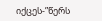იქცეს-”წერს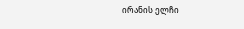ირანის ელჩი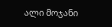ალი მოჯანი